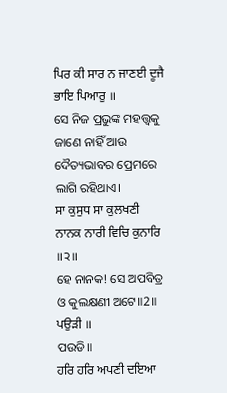ਪਿਰ ਕੀ ਸਾਰ ਨ ਜਾਣਈ ਦੂਜੈ ਭਾਇ ਪਿਆਰੁ ॥
ସେ ନିଜ ପ୍ରଭୁଙ୍କ ମହତ୍ତ୍ଵକୁ ଜାଣେ ନାହିଁ ଆଉ ଦୈତ୍ୟଭାବର ପ୍ରେମରେ ଲାଗି ରହିଥାଏ।
ਸਾ ਕੁਸੁਧ ਸਾ ਕੁਲਖਣੀ ਨਾਨਕ ਨਾਰੀ ਵਿਚਿ ਕੁਨਾਰਿ ॥੨॥
ହେ ନାନକ! ସେ ଅପବିତ୍ର ଓ କୁଲକ୍ଷଣୀ ଅଟେ॥2॥
ਪਉੜੀ ॥
ପଉଡି॥
ਹਰਿ ਹਰਿ ਅਪਣੀ ਦਇਆ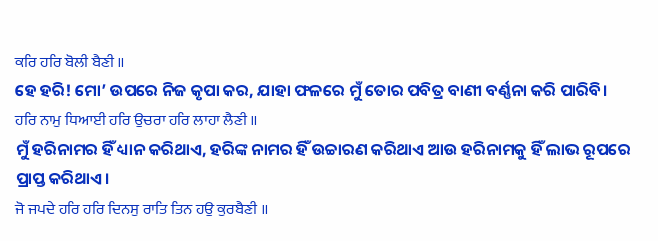ਕਰਿ ਹਰਿ ਬੋਲੀ ਬੈਣੀ ॥
ହେ ହରି! ମୋ’ ଉପରେ ନିଜ କୃପା କର, ଯାହା ଫଳରେ ମୁଁ ତୋର ପବିତ୍ର ବାଣୀ ବର୍ଣ୍ଣନା କରି ପାରିବି।
ਹਰਿ ਨਾਮੁ ਧਿਆਈ ਹਰਿ ਉਚਰਾ ਹਰਿ ਲਾਹਾ ਲੈਣੀ ॥
ମୁଁ ହରିନାମର ହିଁ ଧ୍ୟାନ କରିଥାଏ, ହରିଙ୍କ ନାମର ହିଁ ଉଚ୍ଚାରଣ କରିଥାଏ ଆଉ ହରିନାମକୁ ହିଁ ଲାଭ ରୂପରେ ପ୍ରାପ୍ତ କରିଥାଏ।
ਜੋ ਜਪਦੇ ਹਰਿ ਹਰਿ ਦਿਨਸੁ ਰਾਤਿ ਤਿਨ ਹਉ ਕੁਰਬੈਣੀ ॥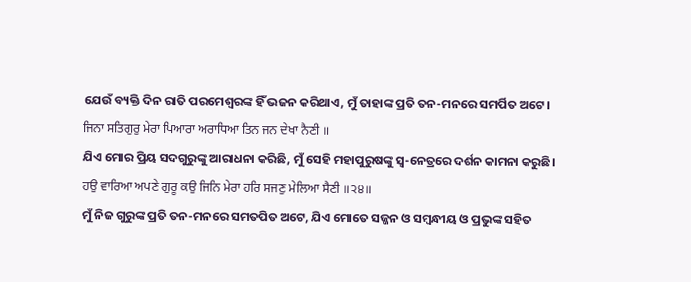ଯେଉଁ ବ୍ୟକ୍ତି ଦିନ ରାତି ପରମେଶ୍ଵରଙ୍କ ହିଁ ଭଜନ କରିଥାଏ, ମୁଁ ତାହାଙ୍କ ପ୍ରତି ତନ-ମନରେ ସମର୍ପିତ ଅଟେ।
ਜਿਨਾ ਸਤਿਗੁਰੁ ਮੇਰਾ ਪਿਆਰਾ ਅਰਾਧਿਆ ਤਿਨ ਜਨ ਦੇਖਾ ਨੈਣੀ ॥
ଯିଏ ମୋର ପ୍ରିୟ ସଦଗୁରୁଙ୍କୁ ଆରାଧନା କରିଛି, ମୁଁ ସେହି ମହାପୁରୁଷଙ୍କୁ ସ୍ଵ-ନେତ୍ରରେ ଦର୍ଶନ କାମନା କରୁଛି।
ਹਉ ਵਾਰਿਆ ਅਪਣੇ ਗੁਰੂ ਕਉ ਜਿਨਿ ਮੇਰਾ ਹਰਿ ਸਜਣੁ ਮੇਲਿਆ ਸੈਣੀ ॥੨੪॥
ମୁଁ ନିଜ ଗୁରୁଙ୍କ ପ୍ରତି ତନ-ମନରେ ସମତପିତ ଅଟେ, ଯିଏ ମୋତେ ସଜ୍ଜନ ଓ ସମ୍ବନ୍ଧୀୟ ଓ ପ୍ରଭୁଙ୍କ ସହିତ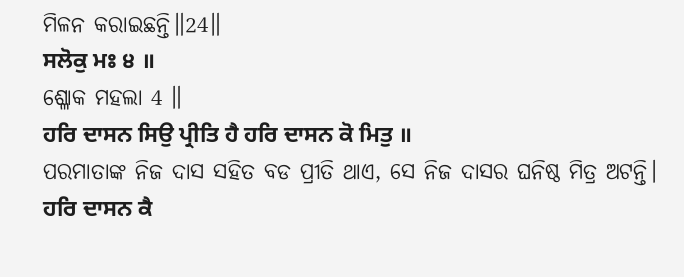ମିଳନ କରାଇଛନ୍ତି॥24॥
ਸਲੋਕੁ ਮਃ ੪ ॥
ଶ୍ଳୋକ ମହଲା 4 ॥
ਹਰਿ ਦਾਸਨ ਸਿਉ ਪ੍ਰੀਤਿ ਹੈ ਹਰਿ ਦਾਸਨ ਕੋ ਮਿਤੁ ॥
ପରମାତାଙ୍କ ନିଜ ଦାସ ସହିତ ବଡ ପ୍ରୀତି ଥାଏ, ସେ ନିଜ ଦାସର ଘନିଷ୍ଠ ମିତ୍ର ଅଟନ୍ତି।
ਹਰਿ ਦਾਸਨ ਕੈ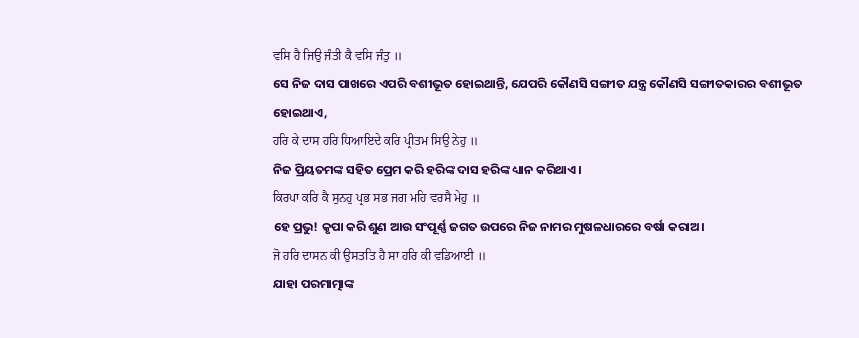ਵਸਿ ਹੈ ਜਿਉ ਜੰਤੀ ਕੈ ਵਸਿ ਜੰਤੁ ॥
ସେ ନିଜ ଦାସ ପାଖରେ ଏପରି ବଶୀଭୂତ ହୋଇଥାନ୍ତି, ଯେପରି କୌଣସି ସଙ୍ଗୀତ ଯନ୍ତ୍ର କୌଣସି ସଙ୍ଗୀତକାରର ବଶୀଭୂତ ହୋଇଥାଏ,
ਹਰਿ ਕੇ ਦਾਸ ਹਰਿ ਧਿਆਇਦੇ ਕਰਿ ਪ੍ਰੀਤਮ ਸਿਉ ਨੇਹੁ ॥
ନିଜ ପ୍ରିୟତମଙ୍କ ସହିତ ପ୍ରେମ କରି ହରିଙ୍କ ଦାସ ହରିଙ୍କ ଧ୍ୟାନ କରିଥାଏ।
ਕਿਰਪਾ ਕਰਿ ਕੈ ਸੁਨਹੁ ਪ੍ਰਭ ਸਭ ਜਗ ਮਹਿ ਵਰਸੈ ਮੇਹੁ ॥
ହେ ପ୍ରଭୁ! କୃପା କରି ଶୁଣ ଆଉ ସଂପୂର୍ଣ୍ଣ ଜଗତ ଉପରେ ନିଜ ନାମର ମୁଷଳଧାରରେ ବର୍ଷା କରାଅ।
ਜੋ ਹਰਿ ਦਾਸਨ ਕੀ ਉਸਤਤਿ ਹੈ ਸਾ ਹਰਿ ਕੀ ਵਡਿਆਈ ॥
ଯାହା ପରମାତ୍ମାଙ୍କ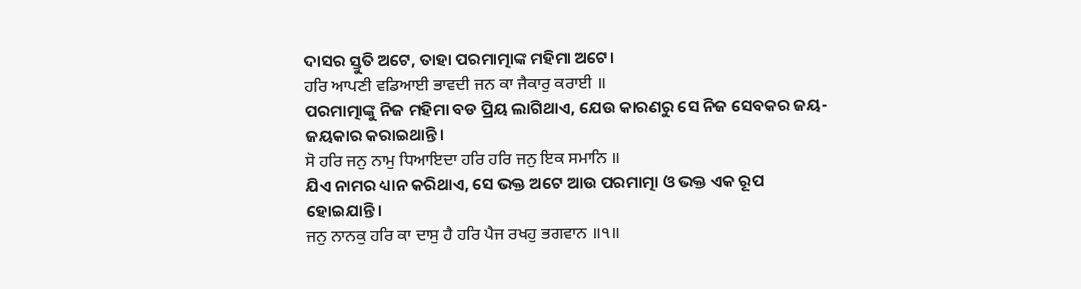ଦାସର ସ୍ତୁତି ଅଟେ, ତାହା ପରମାତ୍ମାଙ୍କ ମହିମା ଅଟେ।
ਹਰਿ ਆਪਣੀ ਵਡਿਆਈ ਭਾਵਦੀ ਜਨ ਕਾ ਜੈਕਾਰੁ ਕਰਾਈ ॥
ପରମାତ୍ମାଙ୍କୁ ନିଜ ମହିମା ବଡ ପ୍ରିୟ ଲାଗିଥାଏ, ଯେଉ କାରଣରୁ ସେ ନିଜ ସେବକର ଜୟ-ଜୟକାର କରାଇଥାନ୍ତି।
ਸੋ ਹਰਿ ਜਨੁ ਨਾਮੁ ਧਿਆਇਦਾ ਹਰਿ ਹਰਿ ਜਨੁ ਇਕ ਸਮਾਨਿ ॥
ଯିଏ ନାମର ଧ୍ୟାନ କରିଥାଏ, ସେ ଭକ୍ତ ଅଟେ ଆଉ ପରମାତ୍ମା ଓ ଭକ୍ତ ଏକ ରୂପ ହୋଇଯାନ୍ତି।
ਜਨੁ ਨਾਨਕੁ ਹਰਿ ਕਾ ਦਾਸੁ ਹੈ ਹਰਿ ਪੈਜ ਰਖਹੁ ਭਗਵਾਨ ॥੧॥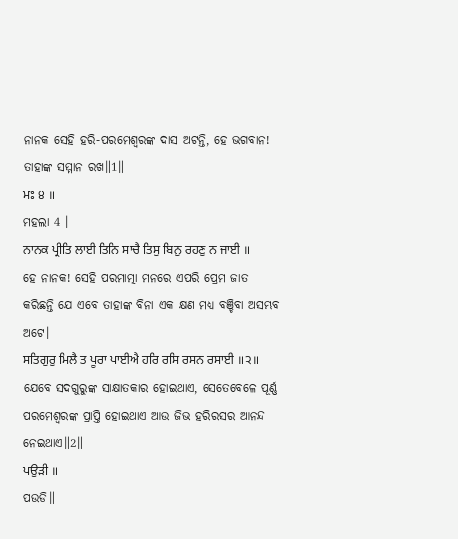ନାନକ ସେହି ହରି-ପରମେଶ୍ଵରଙ୍କ ଦାସ ଅଟନ୍ତି, ହେ ଭଗବାନ! ତାହାଙ୍କ ସମ୍ମାନ ରଖ॥1॥
ਮਃ ੪ ॥
ମହଲା 4 ।
ਨਾਨਕ ਪ੍ਰੀਤਿ ਲਾਈ ਤਿਨਿ ਸਾਚੈ ਤਿਸੁ ਬਿਨੁ ਰਹਣੁ ਨ ਜਾਈ ॥
ହେ ନାନକ! ସେହି ପରମାତ୍ମା ମନରେ ଏପରି ପ୍ରେମ ଜାତ କରିଛନ୍ତି ଯେ ଏବେ ତାହାଙ୍କ ବିନା ଏକ କ୍ଷଣ ମଧ୍ୟ ବଞ୍ଚିବା ଅସମ୍ଭବ ଅଟେ।
ਸਤਿਗੁਰੁ ਮਿਲੈ ਤ ਪੂਰਾ ਪਾਈਐ ਹਰਿ ਰਸਿ ਰਸਨ ਰਸਾਈ ॥੨॥
ଯେବେ ସଦଗୁରୁଙ୍କ ସାକ୍ଷାତକାର ହୋଇଥାଏ, ସେତେବେଳେ ପୂର୍ଣ୍ଣ ପରମେଶ୍ଵରଙ୍କ ପ୍ରାପ୍ତି ହୋଇଥାଏ ଆଉ ଜିଭ ହରିରସର ଆନନ୍ଦ ନେଇଥାଏ॥2॥
ਪਉੜੀ ॥
ପଉଡି॥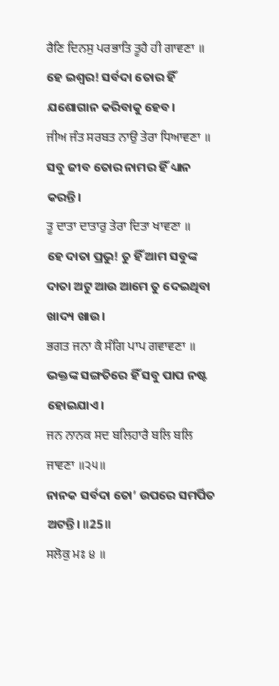ਰੈਣਿ ਦਿਨਸੁ ਪਰਭਾਤਿ ਤੂਹੈ ਹੀ ਗਾਵਣਾ ॥
ହେ ଇଶ୍ଵର! ସର୍ବଦା ତୋର ହିଁ ଯଶୋଗାନ କରିବାକୁ ହେବ।
ਜੀਅ ਜੰਤ ਸਰਬਤ ਨਾਉ ਤੇਰਾ ਧਿਆਵਣਾ ॥
ସବୁ ଜୀବ ତୋର ନାମର ହିଁ ଧ୍ୟାନ କରନ୍ତି।
ਤੂ ਦਾਤਾ ਦਾਤਾਰੁ ਤੇਰਾ ਦਿਤਾ ਖਾਵਣਾ ॥
ହେ ଦାତା ପ୍ରଭୁ! ତୁ ହିଁ ଆମ ସବୁଙ୍କ ଦାତା ଅଟୁ ଆଉ ଆମେ ତୁ ଦେଇଥିବା ଖାଦ୍ୟ ଖାଉ।
ਭਗਤ ਜਨਾ ਕੈ ਸੰਗਿ ਪਾਪ ਗਵਾਵਣਾ ॥
ଭକ୍ତଙ୍କ ସଙ୍ଗତିରେ ହିଁ ସବୁ ପାପ ନଷ୍ଟ ହୋଇଯାଏ।
ਜਨ ਨਾਨਕ ਸਦ ਬਲਿਹਾਰੈ ਬਲਿ ਬਲਿ ਜਾਵਣਾ ॥੨੫॥
ନାନକ ସର୍ବଦା ତୋ’ ଉପରେ ସମର୍ପିତ ଅଟନ୍ତି। ॥25॥
ਸਲੋਕੁ ਮਃ ੪ ॥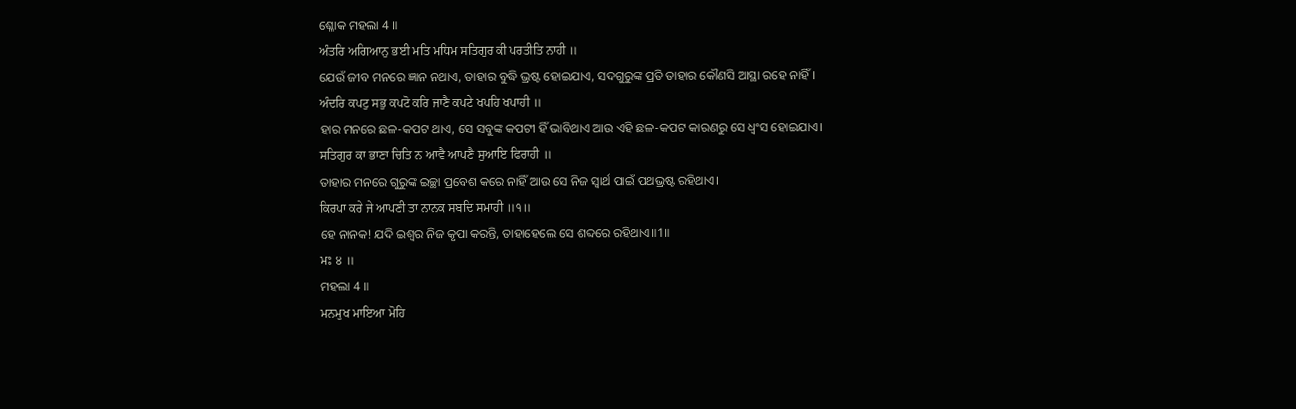ଶ୍ଳୋକ ମହଲା 4 ॥
ਅੰਤਰਿ ਅਗਿਆਨੁ ਭਈ ਮਤਿ ਮਧਿਮ ਸਤਿਗੁਰ ਕੀ ਪਰਤੀਤਿ ਨਾਹੀ ॥
ଯେଉଁ ଜୀବ ମନରେ ଜ୍ଞାନ ନଥାଏ, ତାହାର ବୁଦ୍ଧି ଭ୍ରଷ୍ଟ ହୋଇଯାଏ, ସଦଗୁରୁଙ୍କ ପ୍ରତି ତାହାର କୌଣସି ଆସ୍ଥା ରହେ ନାହିଁ।
ਅੰਦਰਿ ਕਪਟੁ ਸਭੁ ਕਪਟੋ ਕਰਿ ਜਾਣੈ ਕਪਟੇ ਖਪਹਿ ਖਪਾਹੀ ॥
ହାର ମନରେ ଛଳ-କପଟ ଥାଏ, ସେ ସବୁଙ୍କ କପଟୀ ହିଁ ଭାବିଥାଏ ଆଉ ଏହି ଛଳ-କପଟ କାରଣରୁ ସେ ଧ୍ଵଂସ ହୋଇଯାଏ।
ਸਤਿਗੁਰ ਕਾ ਭਾਣਾ ਚਿਤਿ ਨ ਆਵੈ ਆਪਣੈ ਸੁਆਇ ਫਿਰਾਹੀ ॥
ତାହାର ମନରେ ଗୁରୁଙ୍କ ଇଚ୍ଛା ପ୍ରବେଶ କରେ ନାହିଁ ଆଉ ସେ ନିଜ ସ୍ଵାର୍ଥ ପାଇଁ ପଥଭ୍ରଷ୍ଟ ରହିଥାଏ।
ਕਿਰਪਾ ਕਰੇ ਜੇ ਆਪਣੀ ਤਾ ਨਾਨਕ ਸਬਦਿ ਸਮਾਹੀ ॥੧॥
ହେ ନାନକ! ଯଦି ଇଶ୍ଵର ନିଜ କୃପା କରନ୍ତି, ତାହାହେଲେ ସେ ଶବ୍ଦରେ ରହିଥାଏ॥1॥
ਮਃ ੪ ॥
ମହଲା 4 ॥
ਮਨਮੁਖ ਮਾਇਆ ਮੋਹਿ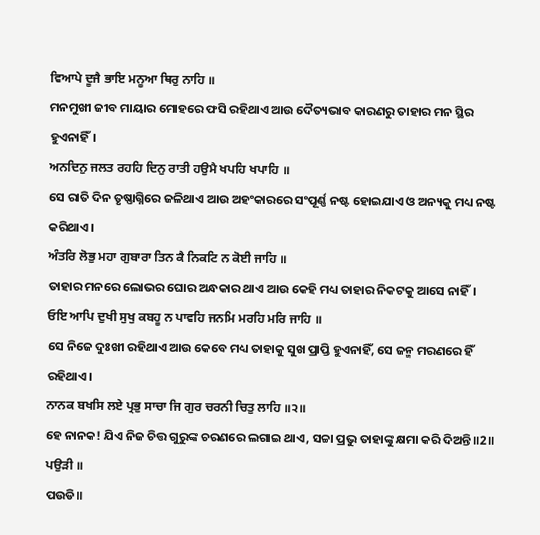ਵਿਆਪੇ ਦੂਜੈ ਭਾਇ ਮਨੂਆ ਥਿਰੁ ਨਾਹਿ ॥
ମନମୁଖୀ ଜୀବ ମାୟାର ମୋହରେ ଫସି ରହିଥାଏ ଆଉ ଦୈତ୍ୟଭାବ କାରଣରୁ ତାହାର ମନ ସ୍ଥିର ହୁଏନାହିଁ।
ਅਨਦਿਨੁ ਜਲਤ ਰਹਹਿ ਦਿਨੁ ਰਾਤੀ ਹਉਮੈ ਖਪਹਿ ਖਪਾਹਿ ॥
ସେ ରାତି ଦିନ ତୃଷ୍ଣାଗ୍ନିରେ ଜଳିଥାଏ ଆଉ ଅହଂକାରରେ ସଂପୂର୍ଣ୍ଣ ନଷ୍ଟ ହୋଇଯାଏ ଓ ଅନ୍ୟକୁ ମଧ୍ୟ ନଷ୍ଟ କରିଥାଏ।
ਅੰਤਰਿ ਲੋਭੁ ਮਹਾ ਗੁਬਾਰਾ ਤਿਨ ਕੈ ਨਿਕਟਿ ਨ ਕੋਈ ਜਾਹਿ ॥
ତାହାର ମନରେ ଲୋଭର ଘୋର ଅନ୍ଧକାର ଥାଏ ଆଉ କେହି ମଧ୍ୟ ତାହାର ନିକଟକୁ ଆସେ ନାହିଁ।
ਓਇ ਆਪਿ ਦੁਖੀ ਸੁਖੁ ਕਬਹੂ ਨ ਪਾਵਹਿ ਜਨਮਿ ਮਰਹਿ ਮਰਿ ਜਾਹਿ ॥
ସେ ନିଜେ ଦୁଃଖୀ ରହିଥାଏ ଆଉ କେବେ ମଧ୍ୟ ତାହାକୁ ସୁଖ ପ୍ରାପ୍ତି ହୁଏନାହିଁ, ସେ ଜନ୍ମ ମରଣରେ ହିଁ ରହିଥାଏ।
ਨਾਨਕ ਬਖਸਿ ਲਏ ਪ੍ਰਭੁ ਸਾਚਾ ਜਿ ਗੁਰ ਚਰਨੀ ਚਿਤੁ ਲਾਹਿ ॥੨॥
ହେ ନାନକ! ଯିଏ ନିଜ ଚିତ୍ତ ଗୁରୁଙ୍କ ଚରଣରେ ଲଗାଇ ଥାଏ, ସଚ୍ଚା ପ୍ରଭୁ ତାହାଙ୍କୁ କ୍ଷମା କରି ଦିଅନ୍ତି॥2॥
ਪਉੜੀ ॥
ପଉଡି॥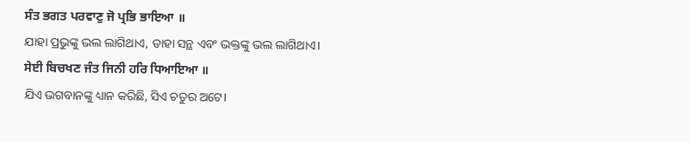ਸੰਤ ਭਗਤ ਪਰਵਾਣੁ ਜੋ ਪ੍ਰਭਿ ਭਾਇਆ ॥
ଯାହା ପ୍ରଭୁଙ୍କୁ ଭଲ ଲାଗିଥାଏ, ତାହା ସନ୍ଥ ଏବଂ ଭକ୍ତଙ୍କୁ ଭଲ ଲାଗିଥାଏ।
ਸੇਈ ਬਿਚਖਣ ਜੰਤ ਜਿਨੀ ਹਰਿ ਧਿਆਇਆ ॥
ଯିଏ ଭଗବାନଙ୍କୁ ଧ୍ୟାନ କରିଛି, ସିଏ ଚତୁର ଅଟେ।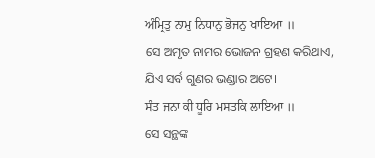ਅੰਮ੍ਰਿਤੁ ਨਾਮੁ ਨਿਧਾਨੁ ਭੋਜਨੁ ਖਾਇਆ ॥
ସେ ଅମୃତ ନାମର ଭୋଜନ ଗ୍ରହଣ କରିଥାଏ, ଯିଏ ସର୍ବ ଗୁଣର ଭଣ୍ଡାର ଅଟେ।
ਸੰਤ ਜਨਾ ਕੀ ਧੂਰਿ ਮਸਤਕਿ ਲਾਇਆ ॥
ସେ ସନ୍ଥଙ୍କ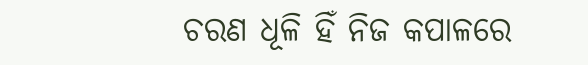ଚରଣ ଧୂଳି ହିଁ ନିଜ କପାଳରେ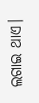ଲଗାଇ ଥାଏ।